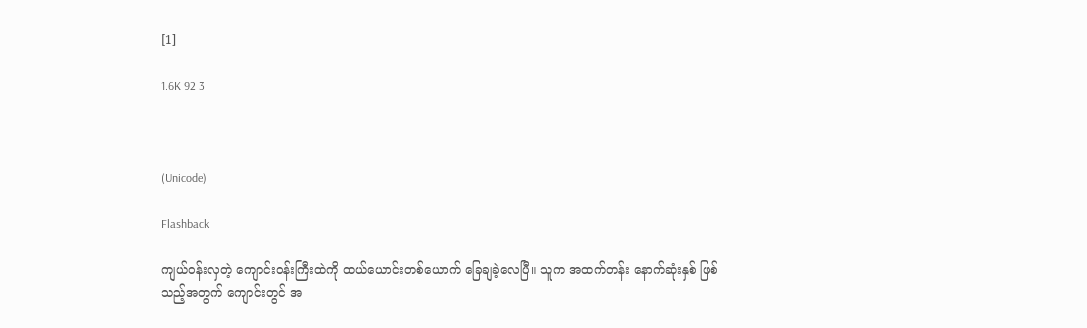[1]

1.6K 92 3



(Unicode)

Flashback

ကျယ်ဝန်းလှတဲ့ ကျောင်းဝန်းကြီးထဲကို ထယ်ယောင်းတစ်ယောက် ခြေချခဲ့လေပြီ။ သူက အထက်တန်း နောက်ဆုံးနှစ် ဖြစ်သည့်အတွက် ကျောင်းတွင် အ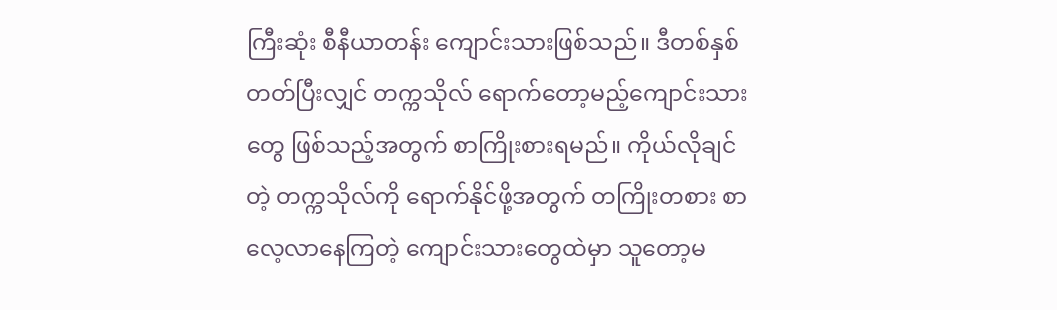ကြီးဆုံး စီနီယာတန်း ကျောင်းသားဖြစ်သည်။ ‌ဒီတစ်နှစ် တတ်ပြီးလျှင် တက္ကသိုလ် ရောက်တော့မည့်ကျောင်းသားတွေ ဖြစ်သည့်အတွက် စာကြိုးစားရမည်။ ကိုယ်လိုချင်တဲ့ တက္ကသိုလ်ကို ရောက်နိုင်ဖို့အတွက် တကြိုးတစား စာလေ့လာနေကြတဲ့ ကျောင်းသားတွေထဲမှာ သူတော့မ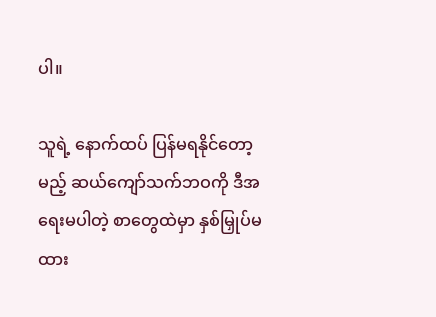ပါ။

သူရဲ့ နောက်ထပ် ပြန်မရနိုင်တော့မည့် ဆယ်ကျော်သက်ဘဝကို ဒီအရေးမပါတဲ့ စာတွေထဲမှာ နှစ်မြှုပ်မထား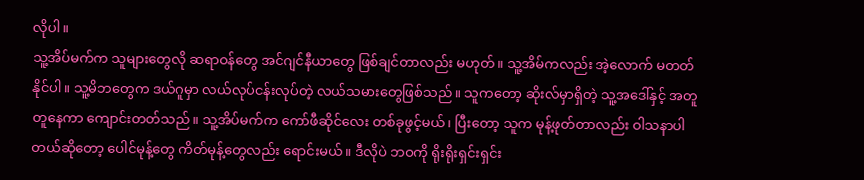လိုပါ။
သူ့အိပ်မက်က သူများတွေလို ဆရာဝန်တွေ အင်ဂျင်နီယာတွေ ဖြစ်ချင်တာလည်း မဟုတ်။ သူ့အိမ်ကလည်း အဲ့လောက် မတတ်နိုင်ပါ။ သူ့မိဘတွေက ဒယ်ဂူမှာ လယ်လုပ်ငန်းလုပ်တဲ့ လယ်သမားတွေဖြစ်သည်။ သူကတော့ ဆိုးလ်မှာရှိတဲ့ သူ့အဒေါ်နှင့် အတူတူနေကာ ကျောင်းတတ်သည်။ သူ့အိပ်မက်က ‌ကော်ဖီဆိုင်လေး တစ်ခုဖွင့်မယ်၊ ပြီးတော့ သူက မုန့်ဖုတ်တာလည်း ဝါသနာပါတယ်ဆိုတော့ ပေါင်မုန့်တွေ ကိတ်မုန့်တွေလည်း ရောင်းမယ်။ ဒီလိုပဲ ဘဝကို ရိုးရိုးရှင်းရှင်း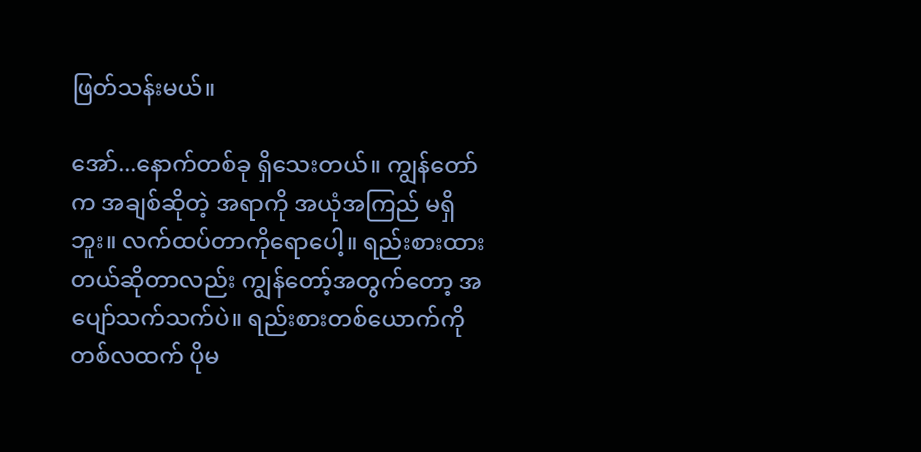ဖြတ်သန်းမယ်။

အော်...နောက်တစ်ခု ရှိသေးတယ်။ ကျွန်တော်က အချစ်ဆိုတဲ့ အရာကို အယုံအကြည် မရှိဘူး။ လက်ထပ်တာကိုရောပေါ့။ ရည်းစားထားတယ်ဆိုတာလည်း ကျွန်တော့်အတွက်တော့ အပျော်သက်သက်ပဲ။ ရည်းစားတစ်ယောက်ကို တစ်လထက် ပိုမ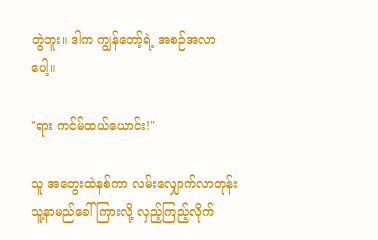တွဲဘူး။ ဒါက ကျွန်တော့်ရဲ့ အစဉ်အလာပေါ့။

"ရား ကင်မ်ထယ်ယောင်း!"

သူ အတွေးထဲနစ်ကာ လမ်းလျှောက်လာတုန်း သူ့နာမည်ခေါ်ကြားလို့ လှည့်ကြည့်လိုက်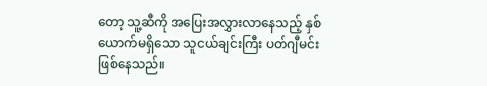တော့ သူ့ဆီကို အပြေးအလွှားလာနေသည့် နှစ်ယောက်မရှိသော သူငယ်ချင်းကြီး ပတ်ဂျီမင်း ဖြစ်နေသည်။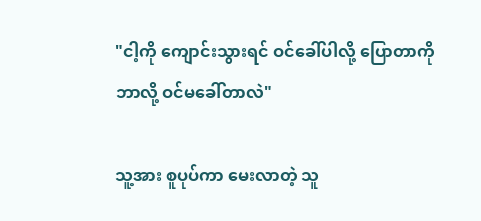"ငါ့ကို ကျောင်းသွားရင် ဝင်ခေါ်ပါလို့ ပြောတာကို ဘာလို့ ဝင်မခေါ်တာလဲ"

သူ့အား စူပုပ်ကာ မေးလာတဲ့ သူ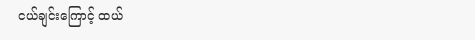ငယ်ချင်းကြောင့် ထယ်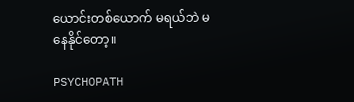ယောင်းတစ်ယောက် မရယ်ဘဲ မနေနိုင်တော့။

PSYCHOPATH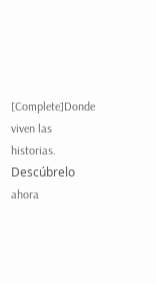[Complete]Donde viven las historias. Descúbrelo ahora